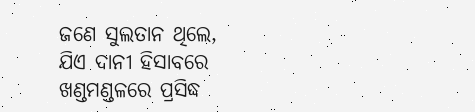ଜଣେ ସୁଲତାନ ଥିଲେ, ଯିଏ ଦାନୀ ହିସାବରେ ଖଣ୍ଡମଣ୍ଡଳରେ ପ୍ରସିଦ୍ଧ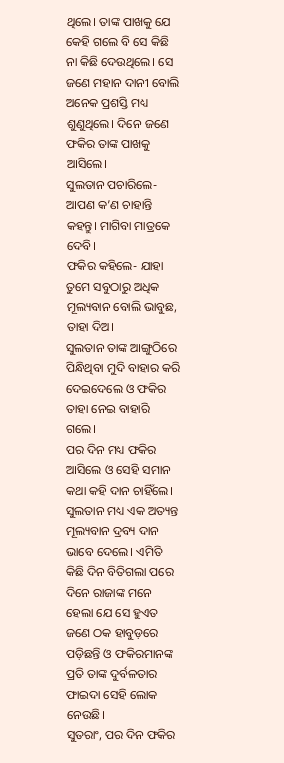ଥିଲେ। ତାଙ୍କ ପାଖକୁ ଯେ କେହି ଗଲେ ବି ସେ କିଛି ନା କିଛି ଦେଉଥିଲେ। ସେ ଜଣେ ମହାନ ଦାନୀ ବୋଲି ଅନେକ ପ୍ରଶସ୍ତି ମଧ୍ୟ ଶୁଣୁଥିଲେ। ଦିନେ ଜଣେ ଫକିର ତାଙ୍କ ପାଖକୁ ଆସିଲେ।
ସୁଲତାନ ପଚାରିଲେ- ଆପଣ କ’ଣ ଚାହାନ୍ତି କହନ୍ତୁ। ମାଗିବା ମାତ୍ରକେ ଦେବି।
ଫକିର କହିଲେ- ଯାହା ତୁମେ ସବୁଠାରୁ ଅଧିକ ମୂଲ୍ୟବାନ ବୋଲି ଭାବୁଛ, ତାହା ଦିଅ।
ସୁଲତାନ ତାଙ୍କ ଆଙ୍ଗୁଠିରେ ପିନ୍ଧିଥିବା ମୁଦି ବାହାର କରି ଦେଇଦେଲେ ଓ ଫକିର ତାହା ନେଇ ବାହାରି ଗଲେ।
ପର ଦିନ ମଧ୍ୟ ଫକିର ଆସିଲେ ଓ ସେହି ସମାନ କଥା କହି ଦାନ ଚାହିଁଲେ। ସୁଲତାନ ମଧ୍ୟ ଏକ ଅତ୍ୟନ୍ତ ମୂଲ୍ୟବାନ ଦ୍ରବ୍ୟ ଦାନ ଭାବେ ଦେଲେ। ଏମିତି କିଛି ଦିନ ବିତିଗଲା ପରେ ଦିନେ ରାଜାଙ୍କ ମନେ ହେଲା ଯେ ସେ ହୁଏତ ଜଣେ ଠକ ହାବୁଡ଼ରେ ପଡ଼ିଛନ୍ତି ଓ ଫକିରମାନଙ୍କ ପ୍ରତି ତାଙ୍କ ଦୁର୍ବଳତାର ଫାଇଦା ସେହି ଲୋକ ନେଉଛି।
ସୁତରାଂ, ପର ଦିନ ଫକିର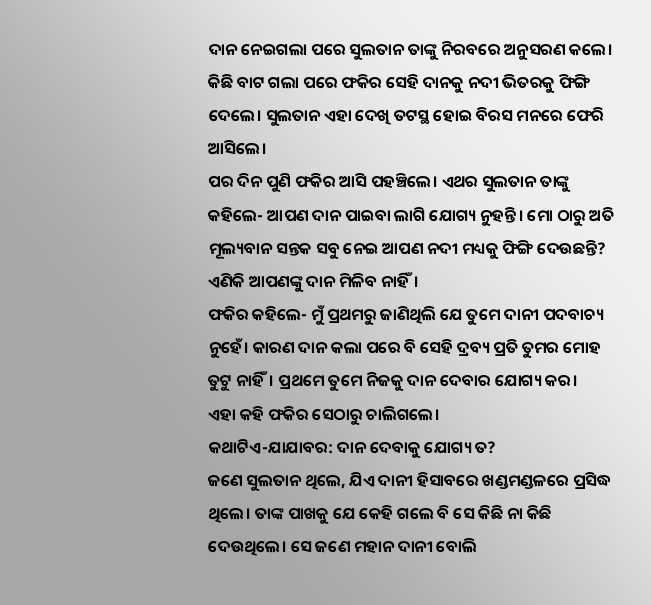ଦାନ ନେଇଗଲା ପରେ ସୁଲତାନ ତାଙ୍କୁ ନିରବରେ ଅନୁସରଣ କଲେ। କିଛି ବାଟ ଗଲା ପରେ ଫକିର ସେହି ଦାନକୁ ନଦୀ ଭିତରକୁ ଫିଙ୍ଗି ଦେଲେ। ସୁଲତାନ ଏହା ଦେଖି ତଟସ୍ଥ ହୋଇ ବିରସ ମନରେ ଫେରି ଆସିଲେ।
ପର ଦିନ ପୁଣି ଫକିର ଆସି ପହଞ୍ଚିଲେ। ଏଥର ସୁଲତାନ ତାଙ୍କୁ କହିଲେ- ଆପଣ ଦାନ ପାଇବା ଲାଗି ଯୋଗ୍ୟ ନୁହନ୍ତି। ମୋ ଠାରୁ ଅତି ମୂଲ୍ୟବାନ ସନ୍ତକ ସବୁ ନେଇ ଆପଣ ନଦୀ ମଧ୍ୟକୁ ଫିଙ୍ଗି ଦେଉଛନ୍ତି? ଏଣିକି ଆପଣଙ୍କୁ ଦାନ ମିଳିବ ନାହିଁ।
ଫକିର କହିଲେ- ମୁଁ ପ୍ରଥମରୁ ଜାଣିଥିଲି ଯେ ତୁମେ ଦାନୀ ପଦବାଚ୍ୟ ନୁହେଁ। କାରଣ ଦାନ କଲା ପରେ ବି ସେହି ଦ୍ରବ୍ୟ ପ୍ରତି ତୁମର ମୋହ ତୁଟୁ ନାହିଁ। ପ୍ରଥମେ ତୁମେ ନିଜକୁ ଦାନ ଦେବାର ଯୋଗ୍ୟ କର।
ଏହା କହି ଫକିର ସେଠାରୁ ଚାଲିଗଲେ।
କଥାଟିଏ-ଯାଯାବର: ଦାନ ଦେବାକୁ ଯୋଗ୍ୟ ତ?
ଜଣେ ସୁଲତାନ ଥିଲେ, ଯିଏ ଦାନୀ ହିସାବରେ ଖଣ୍ଡମଣ୍ଡଳରେ ପ୍ରସିଦ୍ଧ ଥିଲେ। ତାଙ୍କ ପାଖକୁ ଯେ କେହି ଗଲେ ବି ସେ କିଛି ନା କିଛି ଦେଉଥିଲେ। ସେ ଜଣେ ମହାନ ଦାନୀ ବୋଲି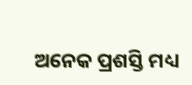ଅନେକ ପ୍ରଶସ୍ତି ମଧ୍ୟ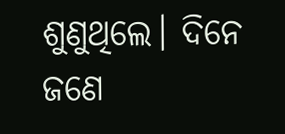ଶୁଣୁଥିଲେ। ଦିନେ ଜଣେ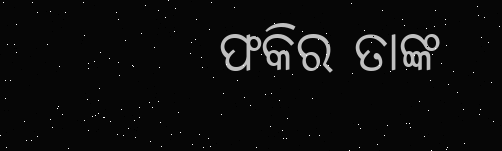ଫକିର ତାଙ୍କ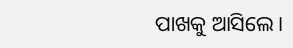ପାଖକୁ ଆସିଲେ।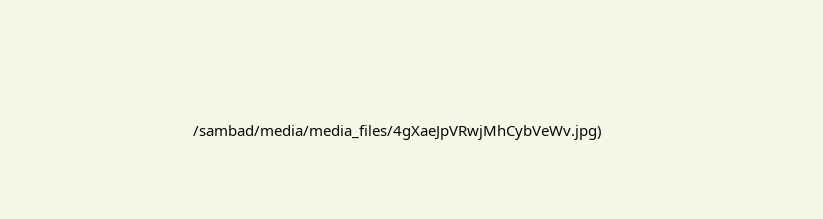/sambad/media/media_files/4gXaeJpVRwjMhCybVeWv.jpg)